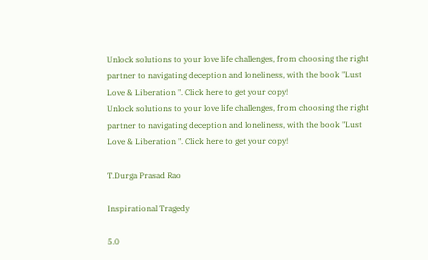Unlock solutions to your love life challenges, from choosing the right partner to navigating deception and loneliness, with the book "Lust Love & Liberation ". Click here to get your copy!
Unlock solutions to your love life challenges, from choosing the right partner to navigating deception and loneliness, with the book "Lust Love & Liberation ". Click here to get your copy!

T.Durga Prasad Rao

Inspirational Tragedy

5.0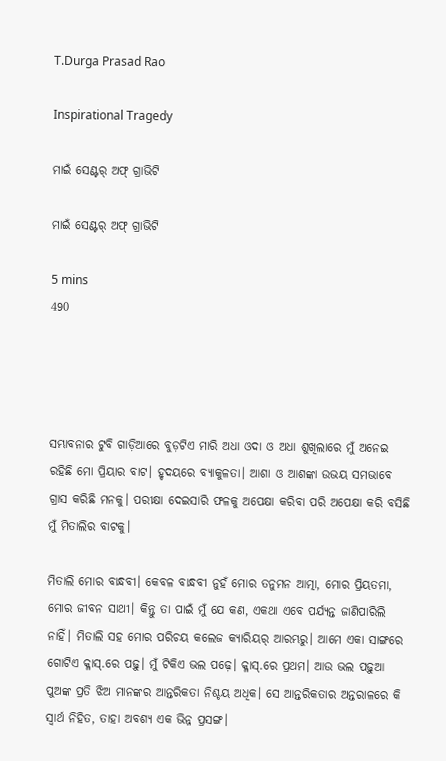T.Durga Prasad Rao

Inspirational Tragedy

ମାଇଁ ସେଣ୍ଟର୍ ଅଫ୍ ଗ୍ରାଭିଟି

ମାଇଁ ସେଣ୍ଟର୍ ଅଫ୍ ଗ୍ରାଭିଟି

5 mins
490




ସମ୍ଭାବନାର ଟୁବି ଗାଡ଼ିଆରେ ବୁଡ଼ଟିଏ ମାରି ଅଧା ଓଦା ଓ ଅଧା ଶୁଖିଲାରେ ମୁଁ ଅନେଇ ରହିଛି ମୋ ପ୍ରିୟାର ବାଟ। ହୃଦୟରେ ବ୍ୟାକୁଳତା। ଆଶା ଓ ଆଶଙ୍କା ଉଭୟ ସମଭାବେ ଗ୍ରାସ କରିଛି ମନକୁ। ପରୀକ୍ଷା ଦେଇସାରି ଫଳକୁ ଅପେକ୍ଷା କରିବା ପରି ଅପେକ୍ଷା କରି ବସିଛି ମୁଁ ମିତାଲିର ବାଟକୁ।

ମିତାଲି ମୋର ବାନ୍ଧବୀ। କେବଳ ବାନ୍ଧବୀ ନୁହଁ ମୋର ତନୁମନ ଆତ୍ମା, ମୋର ପ୍ରିୟତମା, ମୋର ଜୀବନ ସାଥୀ। କିନ୍ତୁ ତା ପାଇଁ ମୁଁ ଯେ କଣ, ଏକଥା ଏବେ ପର୍ଯ୍ୟନ୍ତ ଜାଣିପାରିଲି ନାହିଁ। ମିତାଲି ସହ ମୋର ପରିଚୟ କଲେଜ କ୍ୟାରିୟର୍ ଆରମ୍ଭରୁ। ଆମେ ଏକା ସାଙ୍ଗରେ ଗୋଟିଏ କ୍ଳାସ୍.ରେ ପଢ଼ୁ। ମୁଁ ଟିକିଏ ଭଲ ପଢ଼େ। କ୍ଳାସ୍.ରେ ପ୍ରଥମ। ଆଉ ଭଲ ପଢ଼ୁଆ ପୁଅଙ୍କ ପ୍ରତି ଝିଅ ମାନଙ୍କର ଆନ୍ତରିକତା ନିଶ୍ଚୟ ଅଧିକ। ସେ ଆନ୍ତରିକତାର ଅନ୍ତରାଳରେ କି ସ୍ଵାର୍ଥ ନିହିତ, ତାହା ଅବଶ୍ୟ ଏକ ଭିନ୍ନ ପ୍ରସଙ୍ଗ।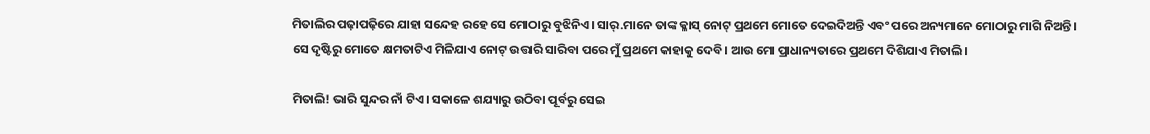ମିତାଲିର ପଢ଼ାପଢ଼ିରେ ଯାହା ସନ୍ଦେହ ରହେ ସେ ମୋଠାରୁ ବୁଝିନିଏ। ସାର୍.ମାନେ ତାଙ୍କ କ୍ଳାସ୍ ନୋଟ୍ ପ୍ରଥମେ ମୋତେ ଦେଇଦିଅନ୍ତି ଏବଂ ପରେ ଅନ୍ୟମାନେ ମୋଠାରୁ ମାଗି ନିଅନ୍ତି। ସେ ଦୃଷ୍ଟିରୁ ମୋତେ କ୍ଷମତାଟିଏ ମିଳିଯାଏ ନୋଟ୍ ଉତ୍ତାରି ସାରିବା ପରେ ମୁଁ ପ୍ରଥମେ କାହାକୁ ଦେବି। ଆଉ ମୋ ପ୍ରାଧାନ୍ୟତାରେ ପ୍ରଥମେ ଦିଶିଯାଏ ମିତାଲି।

ମିତାଲି! ଭାରି ସୁନ୍ଦର ନାଁ ଟିଏ। ସକାଳେ ଶଯ୍ୟାରୁ ଉଠିବା ପୂର୍ବରୁ ସେଇ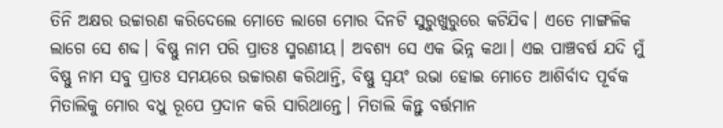ତିନି ଅକ୍ଷର ଉଚ୍ଚାରଣ କରିଦେଲେ ମୋତେ ଲାଗେ ମୋର ଦିନଟି ସୁରୁଖୁରୁରେ କଟିଯିବ। ଏତେ ମାଙ୍ଗଳିକ ଲାଗେ ସେ ଶବ୍ଦ। ବିଷ୍ଣୁ ନାମ ପରି ପ୍ରାତଃ ସ୍ମରଣୀୟ। ଅବଶ୍ୟ ସେ ଏକ ଭିନ୍ନ କଥା। ଏଇ ପାଞ୍ଚବର୍ଷ ଯଦି ମୁଁ ବିଷ୍ଣୁ ନାମ ସବୁ ପ୍ରାତଃ ସମୟରେ ଉଚ୍ଚାରଣ କରିଥାନ୍ତି, ବିଷ୍ଣୁ ସ୍ଵୟଂ ଉଭା ହୋଇ ମୋତେ ଆଶିର୍ବାଦ ପୂର୍ବକ ମିତାଲିକୁ ମୋର ବଧୁ ରୂପେ ପ୍ରଦାନ କରି ସାରିଥାନ୍ତେ। ମିତାଲି କିନ୍ତୁ ବର୍ତ୍ତମାନ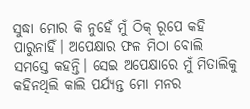ସୁଦ୍ଧା ମୋର କି ନୁହେଁ ମୁଁ ଠିକ୍ ରୂପେ କହି ପାରୁନାହିଁ। ଅପେକ୍ଷାର ଫଳ ମିଠା ବୋଲି ସମସ୍ତେ କହନ୍ତି। ସେଇ ଅପେକ୍ଷାରେ ମୁଁ ମିତାଲିକୁ କହିନଥିଲି କାଲି ପର୍ଯ୍ୟନ୍ତ ମୋ ମନର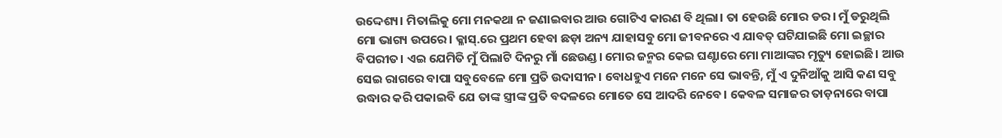ଉଦ୍ଦେଶ୍ୟ। ମିତାଲିକୁ ମୋ ମନକଥା ନ ଜଣାଇବାର ଆଉ ଗୋଟିଏ କାରଣ ବି ଥିଲା। ତା ହେଉଛି ମୋର ଡର। ମୁଁ ଡରୁଥିଲି ମୋ ଭାଗ୍ୟ ଉପରେ। କ୍ଳାସ୍.ରେ ପ୍ରଥମ ହେବା ଛଡ଼ା ଅନ୍ୟ ଯାହାସବୁ ମୋ ଜୀବନରେ ଏ ଯାବତ୍ ଘଟିଯାଇଛି ମୋ ଇଚ୍ଛାର ବିପରୀତ। ଏଇ ଯେମିତି ମୁଁ ପିଲାଟି ଦିନରୁ ମାଁ ଛେଉଣ୍ଡ। ମୋର ଜନ୍ମର କେଇ ଘଣ୍ଟାରେ ମୋ ମାଆଙ୍କର ମୃତ୍ୟୁ ହୋଇଛି। ଆଉ ସେଇ ରାଗରେ ବାପା ସବୁବେଳେ ମୋ ପ୍ରତି ଉଦାସୀନ। ବୋଧହୁଏ ମନେ ମନେ ସେ ଭାବନ୍ତି, ମୁଁ ଏ ଦୁନିଆଁକୁ ଆସି କଣ ସବୁ ଉଦ୍ଧାର କରି ପକାଇବି ଯେ ତାଙ୍କ ସ୍ତ୍ରୀଙ୍କ ପ୍ରତି ବଦଳରେ ମୋତେ ସେ ଆଦରି ନେବେ। କେବଳ ସମାଜର ତାଡ଼ନାରେ ବାପା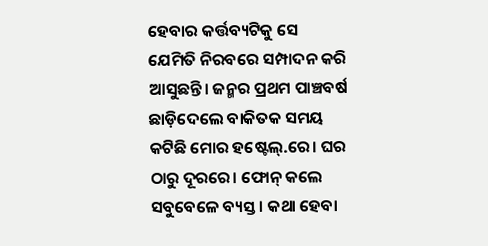ହେବାର କର୍ତ୍ତବ୍ୟଟିକୁ ସେ ଯେମିତି ନିରବରେ ସମ୍ପାଦନ କରି ଆସୁଛନ୍ତି। ଜନ୍ମର ପ୍ରଥମ ପାଞ୍ଚବର୍ଷ ଛାଡ଼ିଦେଲେ ବାକିତକ ସମୟ କଟିଛି ମୋର ହଷ୍ଟେଲ୍.ରେ। ଘର ଠାରୁ ଦୂରରେ। ଫୋନ୍ କଲେ ସବୁବେଳେ ବ୍ୟସ୍ତ। କଥା ହେବା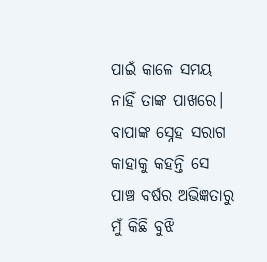ପାଇଁ କାଳେ ସମୟ ନାହିଁ ତାଙ୍କ ପାଖରେ। ବାପାଙ୍କ ସ୍ନେହ ସରାଗ କାହାକୁ କହନ୍ତି ସେ ପାଞ୍ଚ ବର୍ଷର ଅଭିଜ୍ଞତାରୁ ମୁଁ କିଛି ବୁଝି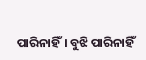ପାରିନାହିଁ। ବୁଝି ପାରିନାହିଁ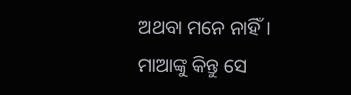ଅଥବା ମନେ ନାହିଁ। ମାଆଙ୍କୁ କିନ୍ତୁ ସେ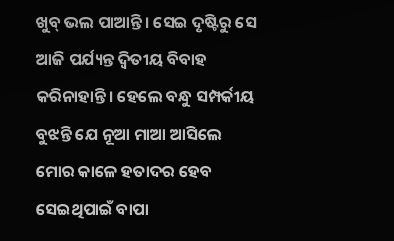ଖୁବ୍ ଭଲ ପାଆନ୍ତି। ସେଇ ଦୃଷ୍ଟିରୁ ସେ ଆଜି ପର୍ଯ୍ୟନ୍ତ ଦ୍ଵିତୀୟ ବିବାହ କରିନାହାନ୍ତି। ହେଲେ ବନ୍ଧୁ ସମ୍ପର୍କୀୟ ବୁଝନ୍ତି ଯେ ନୂଆ ମାଆ ଆସିଲେ ମୋର କାଳେ ହତାଦର ହେବ ସେଇଥିପାଇଁ ବାପା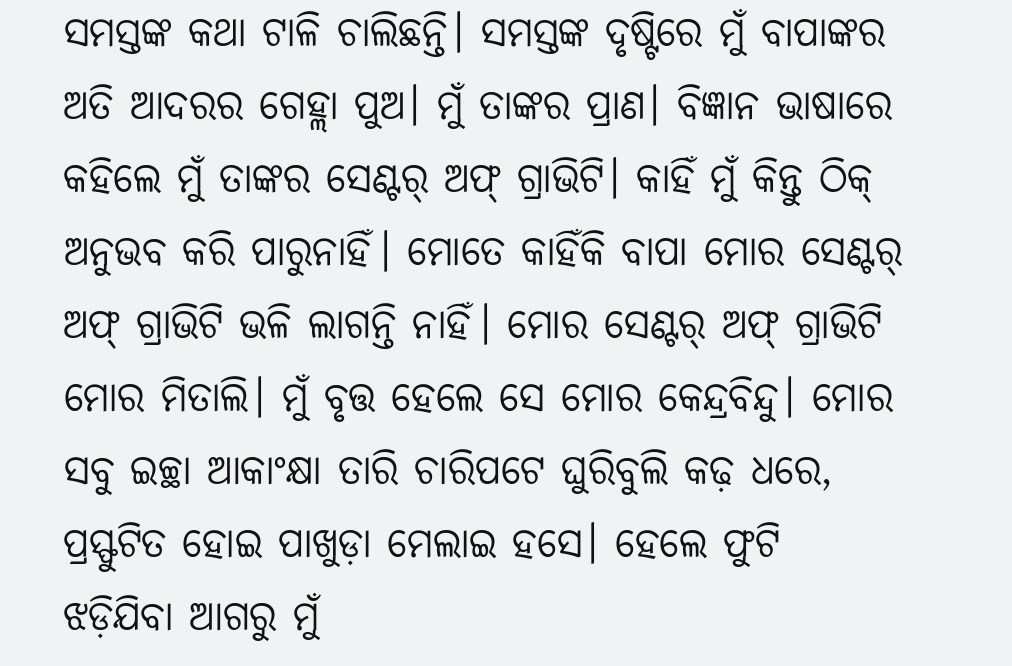ସମସ୍ତଙ୍କ କଥା ଟାଳି ଚାଲିଛନ୍ତି। ସମସ୍ତଙ୍କ ଦୃଷ୍ଟିରେ ମୁଁ ବାପାଙ୍କର ଅତି ଆଦରର ଗେହ୍ଲା ପୁଅ। ମୁଁ ତାଙ୍କର ପ୍ରାଣ। ବିଜ୍ଞାନ ଭାଷାରେ କହିଲେ ମୁଁ ତାଙ୍କର ସେଣ୍ଟର୍ ଅଫ୍ ଗ୍ରାଭିଟି। କାହିଁ ମୁଁ କିନ୍ତୁ ଠିକ୍ ଅନୁଭବ କରି ପାରୁନାହିଁ। ମୋତେ କାହିଁକି ବାପା ମୋର ସେଣ୍ଟର୍ ଅଫ୍ ଗ୍ରାଭିଟି ଭଳି ଲାଗନ୍ତି ନାହିଁ। ମୋର ସେଣ୍ଟର୍ ଅଫ୍ ଗ୍ରାଭିଟି ମୋର ମିତାଲି। ମୁଁ ବୃତ୍ତ ହେଲେ ସେ ମୋର କେନ୍ଦ୍ରବିନ୍ଦୁ। ମୋର ସବୁ ଇଚ୍ଛା ଆକାଂକ୍ଷା ତାରି ଚାରିପଟେ ଘୁରିବୁଲି କଢ଼ ଧରେ, ପ୍ରସ୍ଫୁଟିତ ହୋଇ ପାଖୁଡ଼ା ମେଲାଇ ହସେ। ହେଲେ ଫୁଟି ଝଡ଼ିଯିବା ଆଗରୁ ମୁଁ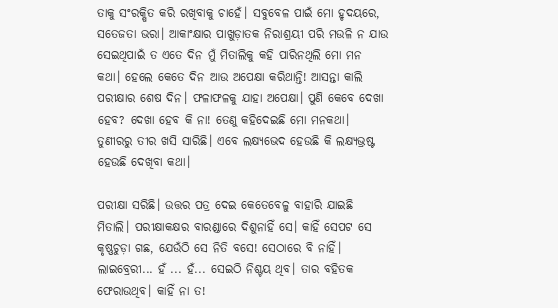ତାକୁ ସଂରକ୍ଷିତ କରି ରଖିବାକୁ ଚାହେଁ। ସବୁବେଳ ପାଇଁ ମୋ ହୃଦୟରେ, ସତେଜତା ଭରା। ଆକାଂକ୍ଷାର ପାଖୁଡ଼ାତକ ନିରାଶ୍ରୟୀ ପରି ମଉଳି ନ ଯାଉ ସେଇଥିପାଇଁ ତ ଏତେ ଦିନ ମୁଁ ମିତାଲିକୁ କହି ପାରିନଥିଲି ମୋ ମନ କଥା। ହେଲେ କେତେ ଦିନ ଆଉ ଅପେକ୍ଷା କରିଥାନ୍ତି! ଆସନ୍ତା କାଲି ପରୀକ୍ଷାର ଶେଷ ଦିନ। ଫଳାଫଳକୁ ଯାହା ଅପେକ୍ଷା। ପୁଣି କେବେ ଦେଖା ହେବ? ଦେଖା ହେବ କି ନା! ତେଣୁ କହିଦେଇଛି ମୋ ମନକଥା। ତୁଣୀରରୁ ତୀର ଖସି ସାରିଛି। ଏବେ ଲକ୍ଷ୍ୟଭେଦ ହେଉଛି କି ଲକ୍ଷ୍ୟଭ୍ରଷ୍ଟ ହେଉଛି ଦେଖିବା କଥା।

ପରୀକ୍ଷା ସରିଛି। ଉତ୍ତର ପତ୍ର ଦେଇ କେତେବେଳୁ ବାହାରି ଯାଇଛି ମିତାଲି। ପରୀକ୍ଷାକକ୍ଷର ବାରଣ୍ଡାରେ ଦିଶୁନାହିଁ ସେ। କାହିଁ ସେପଟ ସେ କୃଷ୍ଣଚୁଡ଼ା ଗଛ, ଯେଉଁଠି ସେ ନିତି ବସେ! ସେଠାରେ ବି ନାହିଁ। ଲାଇବ୍ରେରୀ... ହଁ ... ହଁ... ସେଇଠି ନିଶ୍ଟୟ ଥିବ। ତାର ବହିତକ ଫେରାଉଥିବ। କାହିଁ ନା ତ!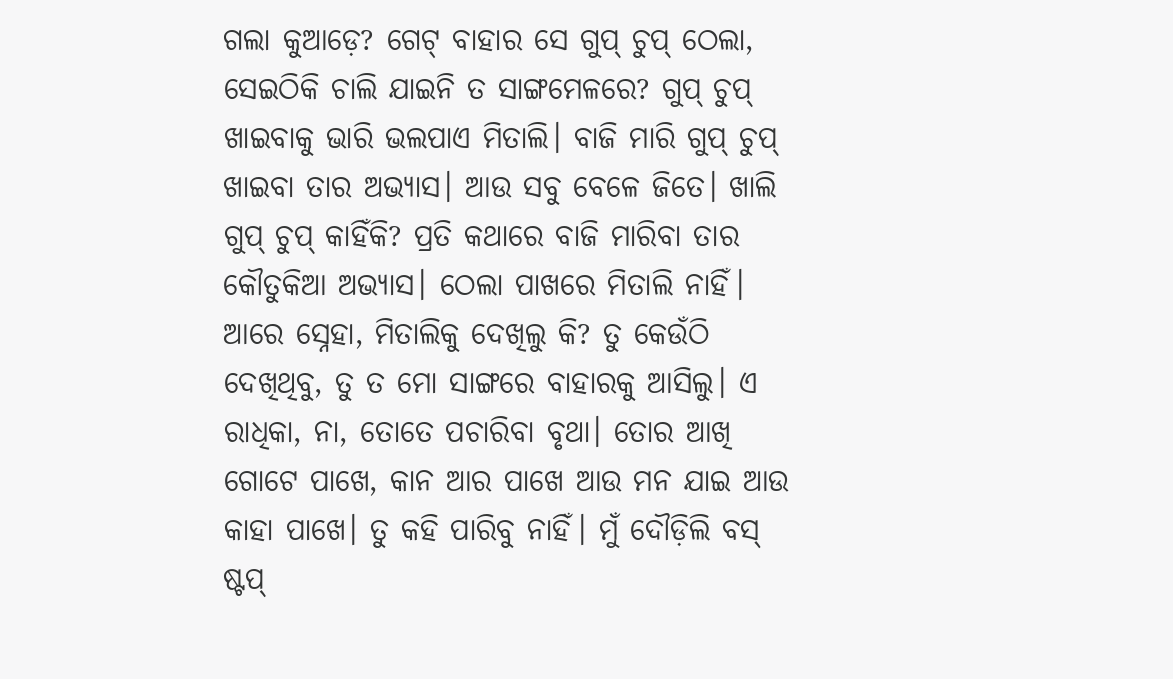ଗଲା କୁଆଡ଼େ? ଗେଟ୍ ବାହାର ସେ ଗୁପ୍ ଚୁପ୍ ଠେଲା, ସେଇଠିକି ଚାଲି ଯାଇନି ତ ସାଙ୍ଗମେଳରେ? ଗୁପ୍ ଚୁପ୍ ଖାଇବାକୁ ଭାରି ଭଲପାଏ ମିତାଲି। ବାଜି ମାରି ଗୁପ୍ ଚୁପ୍ ଖାଇବା ତାର ଅଭ୍ୟାସ। ଆଉ ସବୁ ବେଳେ ଜିତେ। ଖାଲି ଗୁପ୍ ଚୁପ୍ କାହିଁକି? ପ୍ରତି କଥାରେ ବାଜି ମାରିବା ତାର କୌତୁକିଆ ଅଭ୍ୟାସ। ଠେଲା ପାଖରେ ମିତାଲି ନାହିଁ। ଆରେ ସ୍ନେହା, ମିତାଲିକୁ ଦେଖିଲୁ କି? ତୁ କେଉଁଠି ଦେଖିଥିବୁ, ତୁ ତ ମୋ ସାଙ୍ଗରେ ବାହାରକୁ ଆସିଲୁ। ଏ ରାଧିକା, ନା, ତୋତେ ପଚାରିବା ବୃଥା। ତୋର ଆଖି ଗୋଟେ ପାଖେ, କାନ ଆର ପାଖେ ଆଉ ମନ ଯାଇ ଆଉ କାହା ପାଖେ। ତୁ କହି ପାରିବୁ ନାହିଁ। ମୁଁ ଦୌଡ଼ିଲି ବସ୍ ଷ୍ଟପ୍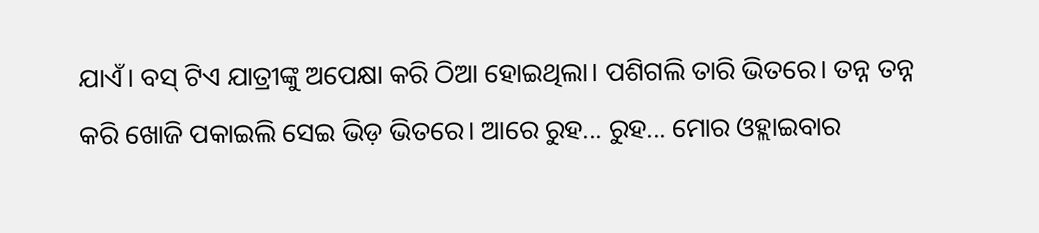ଯାଏଁ। ବସ୍ ଟିଏ ଯାତ୍ରୀଙ୍କୁ ଅପେକ୍ଷା କରି ଠିଆ ହୋଇଥିଲା। ପଶିଗଲି ତାରି ଭିତରେ। ତନ୍ନ ତନ୍ନ କରି ଖୋଜି ପକାଇଲି ସେଇ ଭିଡ଼ ଭିତରେ। ଆରେ ରୁହ... ରୁହ... ମୋର ଓହ୍ଲାଇବାର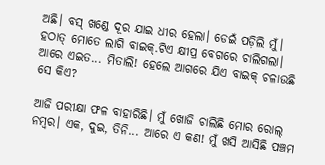ଅଛି। ବସ୍ ଖଣ୍ଡେ ଦୂର ଯାଇ ଧୀର ହେଲା। ଡେଇଁ ପଡ଼ିଲି ମୁଁ। ହଠାତ୍ ମୋତେ ଲାଗି ବାଇକ୍.ଟିଏ କ୍ଷୀପ୍ର ବେଗରେ ଚାଲିଗଲା। ଆରେ ଏଇତ... ମିତାଲି! ହେଲେ ଆଗରେ ଯିଏ ବାଇକ୍ ଚଳାଉଛି ସେ କିଏ?

ଆଜି ପରୀକ୍ଷା ଫଳ ବାହାରିଛି। ମୁଁ ଖୋଜି ଚାଲିଛି ମୋର ରୋଲ୍ ନମ୍ବର। ଏକ, ଦୁଇ, ତିନି... ଆରେ ଏ କଣ! ମୁଁ ଖସି ଆସିଛି ପଞ୍ଚମ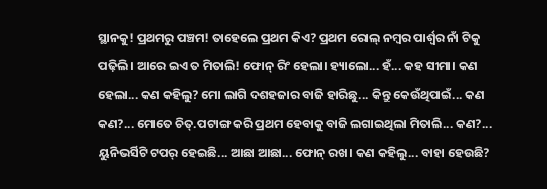ସ୍ଥାନକୁ! ପ୍ରଥମରୁ ପଞ୍ଚମ! ତାହେଲେ ପ୍ରଥମ କିଏ? ପ୍ରଥମ ରୋଲ୍ ନମ୍ବର ପାର୍ଶ୍ୱର ନାଁ ଟିକୁ ପଢ଼ିଲି। ଆରେ ଇଏ ତ ମିତାଲି! ଫୋନ୍ ରିଂ ହେଲା। ହ୍ୟାଲୋ... ହଁ... କହ ସୀମା। କଣ ହେଲା... କଣ କହିଲୁ? ମୋ ଲାଗି ଦଶହଜାର ବାଜି ହାରିଛୁ... କିନ୍ତୁ କେଉଁଥିପାଇଁ... କଣ କଣ?... ମୋତେ ଚିତ୍.ପଟାଙ୍ଗ କରି ପ୍ରଥମ ହେବାକୁ ବାଜି ଲଗାଇଥିଲା ମିତାଲି... କଣ?... ୟୁନିଭର୍ସିଟି ଟପର୍ ହେଇଛି... ଆଛା ଆଛା... ଫୋନ୍ ରଖ। କଣ କହିଲୁ... ବାହା ହେଉଛି?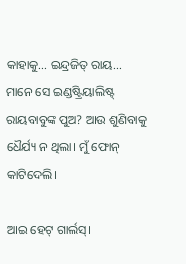କାହାକୁ... ଇନ୍ଦ୍ରଜିତ୍ ରାୟ... ମାନେ ସେ ଇଣ୍ଡଷ୍ଟ୍ରିୟାଲିଷ୍ଟ୍ ରାୟବାବୁଙ୍କ ପୁଅ? ଆଉ ଶୁଣିବାକୁ ଧୈର୍ଯ୍ୟ ନ ଥିଲା। ମୁଁ ଫୋନ୍ କାଟିଦେଲି।

ଆଇ ହେଟ୍ ଗାର୍ଲସ୍।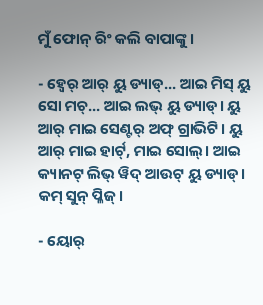ମୁଁ ଫୋନ୍ ରିଂ କଲି ବାପାଙ୍କୁ।

- ହ୍ୱେର୍ ଆର୍ ୟୁ ଡ୍ୟାଡ୍... ଆଇ ମିସ୍ ୟୁ ସୋ ମଚ୍... ଆଇ ଲଭ୍ ୟୁ ଡ୍ୟାଡ୍। ୟୁ ଆର୍ ମାଇ ସେଣ୍ଟର୍ ଅଫ୍ ଗ୍ରାଭିଟି। ୟୁ ଆର୍ ମାଇ ହାର୍ଟ୍, ମାଇ ସୋଲ୍। ଆଇ କ୍ୟାନଟ୍ ଲିଭ୍ ୱିଦ୍ ଆଉଟ୍ ୟୁ ଡ୍ୟାଡ୍। କମ୍ ସୁନ୍ ପ୍ଳିଜ୍।

- ୟୋର୍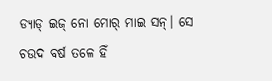ଡ୍ୟାଡ୍ ଇଜ୍ ନୋ ମୋର୍ ମାଇ ସନ୍। ସେ ଚଉଦ ବର୍ଷ ତଳେ ହିଁ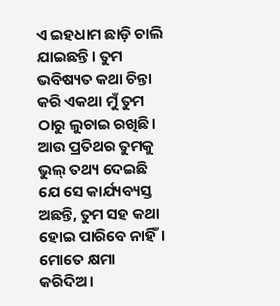ଏ ଇହଧାମ ଛାଡ଼ି ଚାଲି ଯାଇଛନ୍ତି। ତୁମ ଭବିଷ୍ୟତ କଥା ଚିନ୍ତା କରି ଏକଥା ମୁଁ ତୁମ ଠାରୁ ଲୁଚାଇ ରଖିଛି। ଆଉ ପ୍ରତିଥର ତୁମକୁ ଭୁଲ୍ ତଥ୍ୟ ଦେଇଛି ଯେ ସେ କାର୍ଯ୍ୟବ୍ୟସ୍ତ ଅଛନ୍ତି, ତୁମ ସହ କଥା ହୋଇ ପାରିବେ ନାହିଁ। ମୋତେ କ୍ଷମା କରିଦିଅ।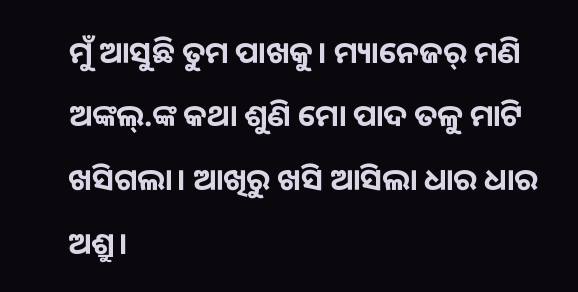ମୁଁ ଆସୁଛି ତୁମ ପାଖକୁ। ମ୍ୟାନେଜର୍ ମଣି ଅଙ୍କଲ୍.ଙ୍କ କଥା ଶୁଣି ମୋ ପାଦ ତଳୁ ମାଟି ଖସିଗଲା। ଆଖିରୁ ଖସି ଆସିଲା ଧାର ଧାର ଅଶ୍ରୁ।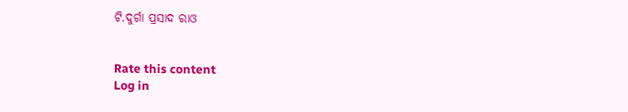ଟି.ଦୁର୍ଗା ପ୍ରସାଦ ରାଓ


Rate this content
Log in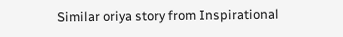Similar oriya story from Inspirational